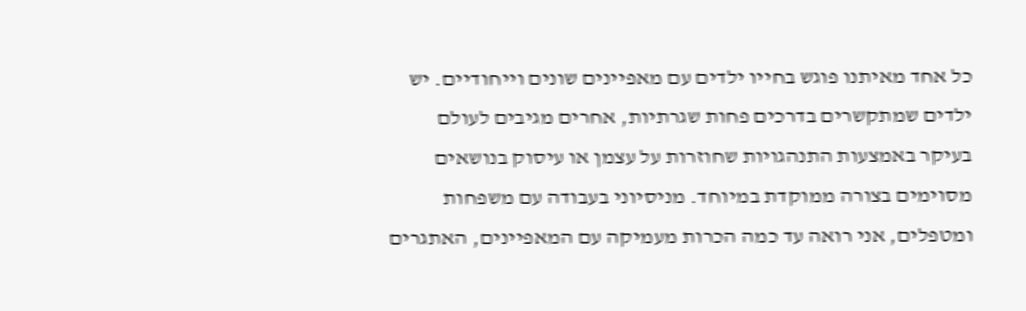כל אחד מאיתנו פוגש בחייו ילדים עם מאפיינים שונים וייחודיים. יש ילדים שמתקשרים בדרכים פחות שגרתיות, אחרים מגיבים לעולם בעיקר באמצעות התנהגויות שחוזרות על עצמן או עיסוק בנושאים מסוימים בצורה ממוקדת במיוחד. מניסיוני בעבודה עם משפחות ומטפלים, אני רואה עד כמה הכרות מעמיקה עם המאפיינים, האתגרים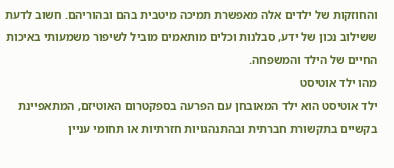והחוזקות של ילדים אלה מאפשרת תמיכה מיטבית בהם ובהוריהם. חשוב לדעת ששילוב נכון של ידע, סבלנות וכלים מותאמים מוביל לשיפור משמעותי באיכות החיים של הילד והמשפחה.
מהו ילד אוטיסט
ילד אוטיסט הוא ילד המאובחן עם הפרעה בספקטרום האוטיזם, המתאפיינת בקשיים בתקשורת חברתית ובהתנהגויות חזרתיות או תחומי עניין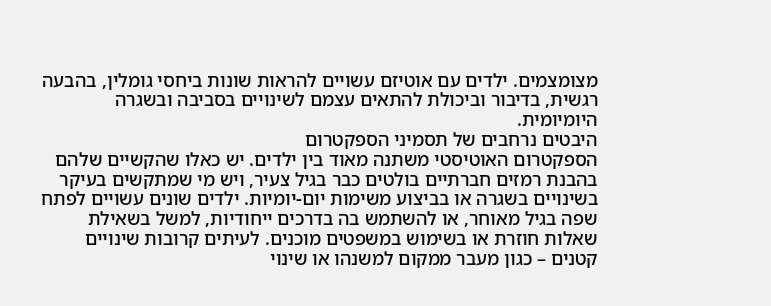מצומצמים. ילדים עם אוטיזם עשויים להראות שונות ביחסי גומלין, בהבעה רגשית, בדיבור וביכולת להתאים עצמם לשינויים בסביבה ובשגרה היומיומית.
היבטים נרחבים של תסמיני הספקטרום
הספקטרום האוטיסטי משתנה מאוד בין ילדים. יש כאלו שהקשיים שלהם בהבנת רמזים חברתיים בולטים כבר בגיל צעיר, ויש מי שמתקשים בעיקר בשינויים בשגרה או בביצוע משימות יום-יומיות. ילדים שונים עשויים לפתח שפה בגיל מאוחר, או להשתמש בה בדרכים ייחודיות, למשל בשאילת שאלות חוזרת או בשימוש במשפטים מוכנים. לעיתים קרובות שינויים קטנים – כגון מעבר ממקום למשנהו או שינוי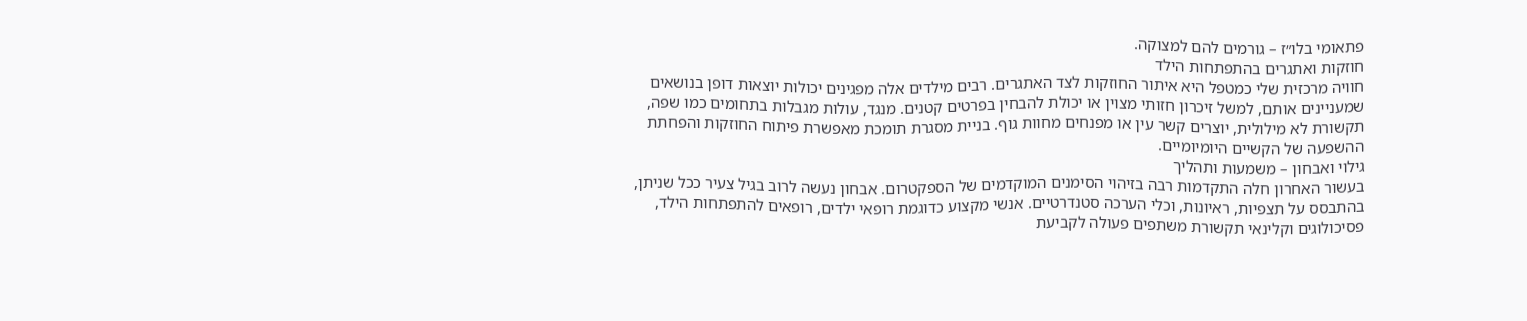פתאומי בלו״ז – גורמים להם למצוקה.
חוזקות ואתגרים בהתפתחות הילד
חוויה מרכזית שלי כמטפל היא איתור החוזקות לצד האתגרים. רבים מילדים אלה מפגינים יכולות יוצאות דופן בנושאים שמעניינים אותם, למשל זיכרון חזותי מצוין או יכולת להבחין בפרטים קטנים. מנגד, עולות מגבלות בתחומים כמו שפה, תקשורת לא מילולית, יוצרים קשר עין או מפנחים מחוות גוף. בניית מסגרת תומכת מאפשרת פיתוח החוזקות והפחתת ההשפעה של הקשיים היומיומיים.
גילוי ואבחון – משמעות ותהליך
בעשור האחרון חלה התקדמות רבה בזיהוי הסימנים המוקדמים של הספקטרום. אבחון נעשה לרוב בגיל צעיר ככל שניתן, בהתבסס על תצפיות, ראיונות, וכלי הערכה סטנדרטיים. אנשי מקצוע כדוגמת רופאי ילדים, רופאים להתפתחות הילד, פסיכולוגים וקלינאי תקשורת משתפים פעולה לקביעת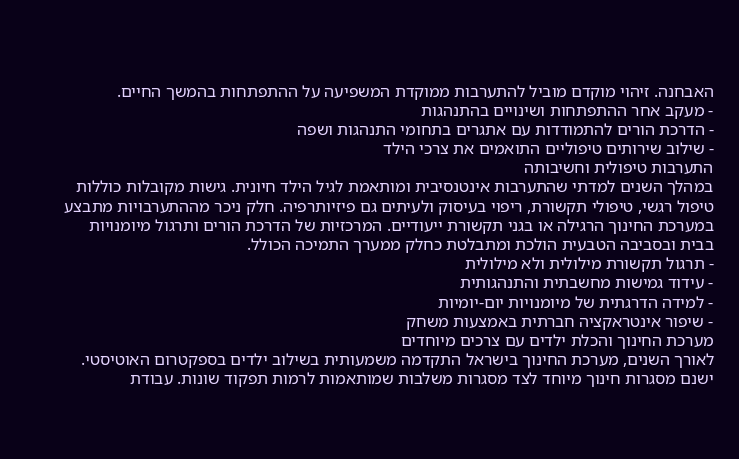האבחנה. זיהוי מוקדם מוביל להתערבות ממוקדת המשפיעה על ההתפתחות בהמשך החיים.
- מעקב אחר ההתפתחות ושינויים בהתנהגות
- הדרכת הורים להתמודדות עם אתגרים בתחומי התנהגות ושפה
- שילוב שירותים טיפוליים התואמים את צרכי הילד
התערבות טיפולית וחשיבותה
במהלך השנים למדתי שהתערבות אינטנסיבית ומותאמת לגיל הילד חיונית. גישות מקובלות כוללות טיפול רגשי, טיפולי תקשורת, ריפוי בעיסוק ולעיתים גם פיזיותרפיה. חלק ניכר מההתערבויות מתבצע במערכת החינוך הרגילה או בגני תקשורת ייעודיים. המרכזיות של הדרכת הורים ותרגול מיומנויות בבית ובסביבה הטבעית הולכת ומתבלטת כחלק ממערך התמיכה הכולל.
- תרגול תקשורת מילולית ולא מילולית
- עידוד גמישות מחשבתית והתנהגותית
- למידה הדרגתית של מיומנויות יום-יומיות
- שיפור אינטראקציה חברתית באמצעות משחק
מערכת החינוך והכלת ילדים עם צרכים מיוחדים
לאורך השנים, מערכת החינוך בישראל התקדמה משמעותית בשילוב ילדים בספקטרום האוטיסטי. ישנם מסגרות חינוך מיוחד לצד מסגרות משלבות שמותאמות לרמות תפקוד שונות. עבודת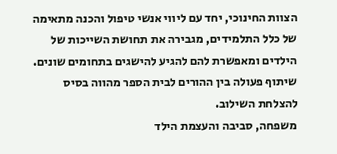הצוות החינוכי, יחד עם ליווי אנשי טיפול והכנה מתאימה של כלל התלמידים, מגבירה את תחושת השייכות של הילדים ומאפשרת להם להגיע להישגים בתחומים שונים. שיתוף פעולה בין ההורים לבית הספר מהווה בסיס להצלחת השילוב.
משפחה, סביבה והעצמת הילד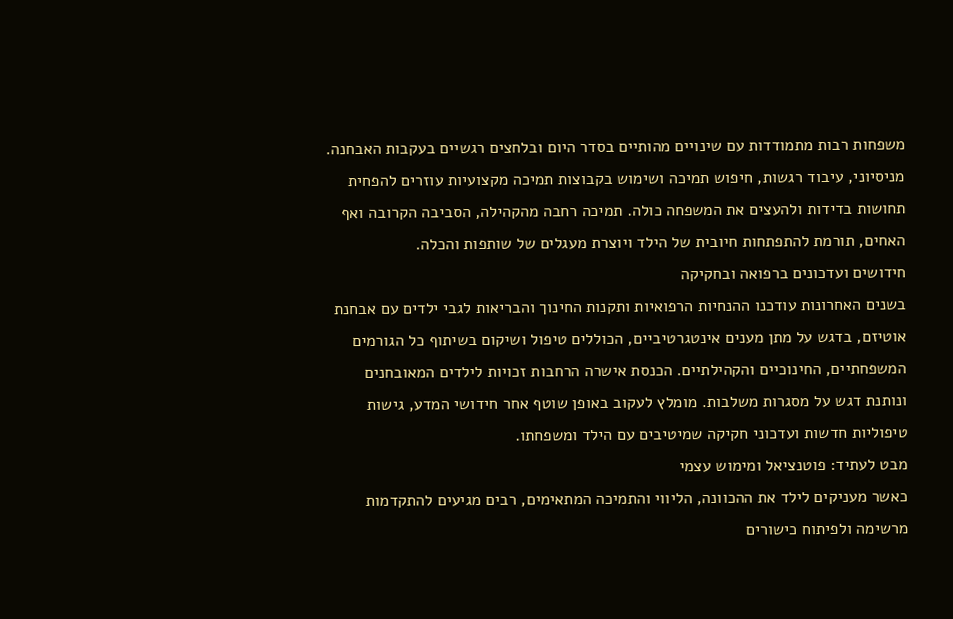משפחות רבות מתמודדות עם שינויים מהותיים בסדר היום ובלחצים רגשיים בעקבות האבחנה. מניסיוני, עיבוד רגשות, חיפוש תמיכה ושימוש בקבוצות תמיכה מקצועיות עוזרים להפחית תחושות בדידות ולהעצים את המשפחה כולה. תמיכה רחבה מהקהילה, הסביבה הקרובה ואף האחים, תורמת להתפתחות חיובית של הילד ויוצרת מעגלים של שותפות והכלה.
חידושים ועדכונים ברפואה ובחקיקה
בשנים האחרונות עודכנו ההנחיות הרפואיות ותקנות החינוך והבריאות לגבי ילדים עם אבחנת אוטיזם, בדגש על מתן מענים אינטגרטיביים, הכוללים טיפול ושיקום בשיתוף כל הגורמים המשפחתיים, החינוכיים והקהילתיים. הכנסת אישרה הרחבות זכויות לילדים המאובחנים ונותנת דגש על מסגרות משלבות. מומלץ לעקוב באופן שוטף אחר חידושי המדע, גישות טיפוליות חדשות ועדכוני חקיקה שמיטיבים עם הילד ומשפחתו.
מבט לעתיד: פוטנציאל ומימוש עצמי
כאשר מעניקים לילד את ההכוונה, הליווי והתמיכה המתאימים, רבים מגיעים להתקדמות מרשימה ולפיתוח כישורים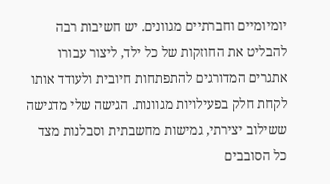יומיומיים וחברתיים מגוונים. יש חשיבות רבה להבליט את החוזקות של כל ילד, ליצור עבורו אתגרים המדורגים להתפתחות חיובית ולעודד אותו לקחת חלק בפעילויות מגוונות. הגישה שלי מדגישה ששילוב יצירתי, גמישות מחשבתית וסבלנות מצד כל הסובבים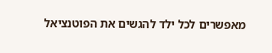מאפשרים לכל ילד להגשים את הפוטנציאל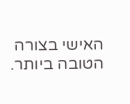האישי בצורה הטובה ביותר.